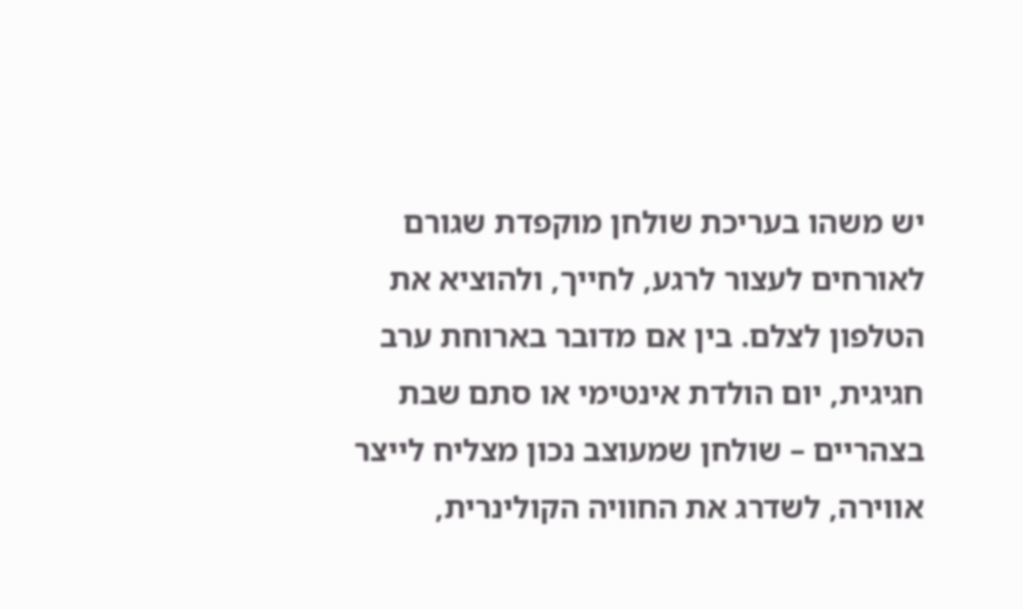יש משהו בעריכת שולחן מוקפדת שגורם לאורחים לעצור לרגע, לחייך, ולהוציא את הטלפון לצלם. בין אם מדובר בארוחת ערב חגיגית, יום הולדת אינטימי או סתם שבת בצהריים – שולחן שמעוצב נכון מצליח לייצר אווירה, לשדרג את החוויה הקולינרית,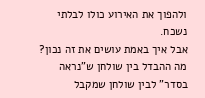ולהפוך את האירוע כולו לבלתי נשכח.
אבל איך באמת עושים את זה נכון? מה ההבדל בין שולחן ש"נראה בסדר" לבין שולחן שמקבל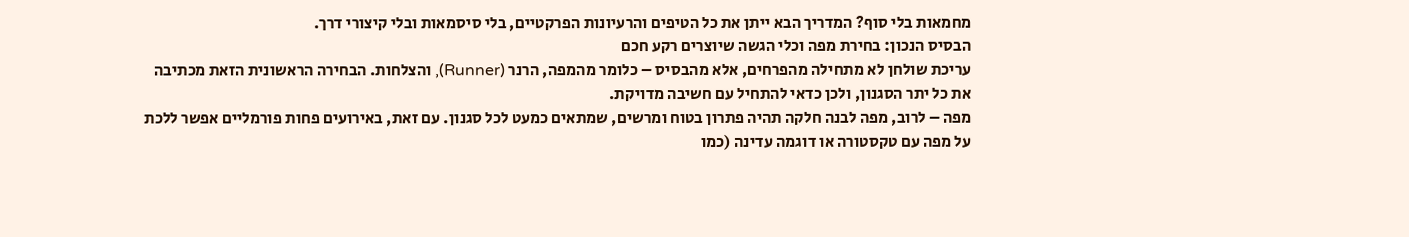מחמאות בלי סוף? המדריך הבא ייתן את כל הטיפים והרעיונות הפרקטיים, בלי סיסמאות ובלי קיצורי דרך.
הבסיס הנכון: בחירת מפה וכלי הגשה שיוצרים רקע חכם
עריכת שולחן לא מתחילה מהפרחים, אלא מהבסיס – כלומר מהמפה, הרנר (Runner), והצלחות. הבחירה הראשונית הזאת מכתיבה את כל יתר הסגנון, ולכן כדאי להתחיל עם חשיבה מדויקת.
מפה – לרוב, מפה לבנה חלקה תהיה פתרון בטוח ומרשים, שמתאים כמעט לכל סגנון. עם זאת, באירועים פחות פורמליים אפשר ללכת על מפה עם טקסטורה או דוגמה עדינה (כמו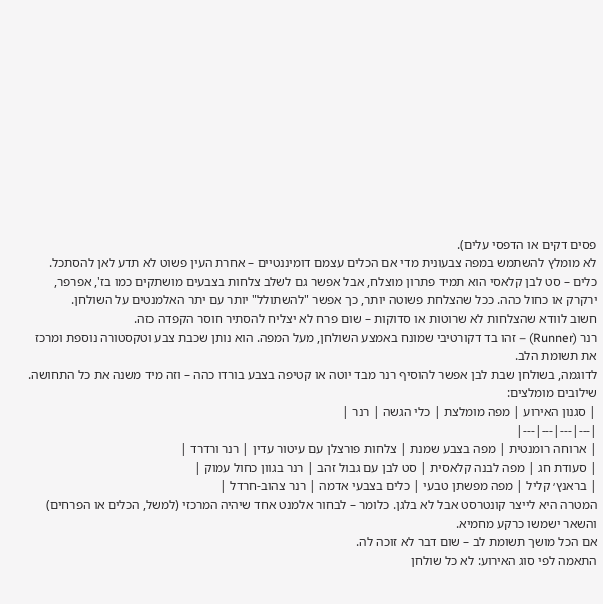פסים דקים או הדפסי עלים).
לא מומלץ להשתמש במפה צבעונית מדי אם הכלים עצמם דומיננטיים – אחרת העין פשוט לא תדע לאן להסתכל.
כלים – סט לבן קלאסי הוא תמיד פתרון מוצלח, אבל אפשר גם לשלב צלחות בצבעים מושתקים כמו בז', אפרפר, ירקרק או כחול כהה. ככל שהצלחת פשוטה יותר, כך אפשר "להשתולל" יותר עם יתר האלמנטים על השולחן.
חשוב לוודא שהצלחות לא שרוטות או סדוקות – שום פרח לא יצליח להסתיר חוסר הקפדה כזה.
רנר (Runner) – זהו בד דקורטיבי שמונח באמצע השולחן, מעל המפה. הוא נותן שכבת צבע וטקסטורה נוספת ומרכז את תשומת הלב.
לדוגמה, בשולחן שבת לבן אפשר להוסיף רנר מבד יוטה או קטיפה בצבע בורדו כהה – וזה מיד משנה את כל התחושה.
שילובים מומלצים:
| סגנון האירוע | מפה מומלצת | כלי הגשה | רנר |
|---|---|---|---|
| ארוחה רומנטית | מפה בצבע שמנת | צלחות פורצלן עם עיטור עדין | רנר ורדרד |
| סעודת חג | מפה לבנה קלאסית | סט לבן עם גבול זהב | רנר בגוון כחול עמוק |
| בראנץ׳ קליל | מפה מפשתן טבעי | כלים בצבעי אדמה | רנר צהוב-חרדל |
המטרה היא לייצר קונטרסט אבל לא בלגן. כלומר – לבחור אלמנט אחד שיהיה המרכזי (למשל, הכלים או הפרחים) והשאר ישמשו כרקע מחמיא.
אם הכל מושך תשומת לב – שום דבר לא זוכה לה.
התאמה לפי סוג האירוע: לא כל שולחן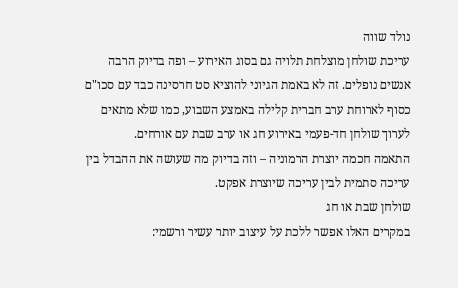נולד שווה
עריכת שולחן מוצלחת תלויה גם בסוג האירוע – ופה בדיוק הרבה אנשים נופלים. זה לא באמת הגיוני להוציא סט חרסינה כבד עם סכו"ם כסוף לארוחת ערב חברית קלילה באמצע השבוע, כמו שלא מתאים לערוך שולחן חד-פעמי באירוע חג או ערב שבת עם אורחים.
התאמה חכמה יוצרת הרמוניה – וזה בדיוק מה שעושה את ההבדל בין עריכה סתמית לבין עריכה שיוצרת אפקט.
שולחן שבת או חג
במקרים האלו אפשר ללכת על עיצוב יותר עשיר ורשמי: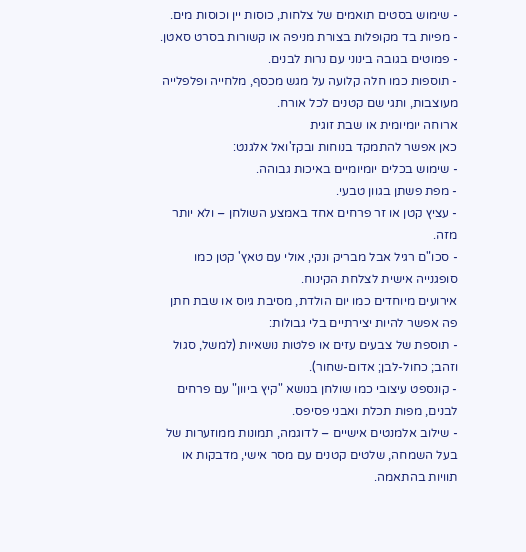- שימוש בסטים תואמים של צלחות, כוסות יין וכוסות מים.
- מפיות בד מקופלות בצורת מניפה או קשורות בסרט סאטן.
- פמוטים בגובה בינוני עם נרות לבנים.
- תוספות כמו חלה קלועה על מגש מכסף, מלחייה ופלפלייה מעוצבות, ותגי שם קטנים לכל אורח.
ארוחה יומיומית או שבת זוגית
כאן אפשר להתמקד בנוחות ובקז'ואל אלגנט:
- שימוש בכלים יומיומיים באיכות גבוהה.
- מפת פשתן בגוון טבעי.
- עציץ קטן או זר פרחים אחד באמצע השולחן – ולא יותר מזה.
- סכו"ם רגיל אבל מבריק ונקי, אולי עם טאץ' קטן כמו סופגנייה אישית לצלחת הקינוח.
אירועים מיוחדים כמו יום הולדת, מסיבת גיוס או שבת חתן
פה אפשר להיות יצירתיים בלי גבולות:
- תוספת של צבעים עזים או פלטות נושאיות (למשל, סגול וזהב; כחול-לבן; אדום-שחור).
- קונספט עיצובי כמו שולחן בנושא "קיץ ביוון" עם פרחים לבנים, מפות תכלת ואבני פסיפס.
- שילוב אלמנטים אישיים – לדוגמה, תמונות ממוזערות של בעל השמחה, שלטים קטנים עם מסר אישי, מדבקות או תוויות בהתאמה.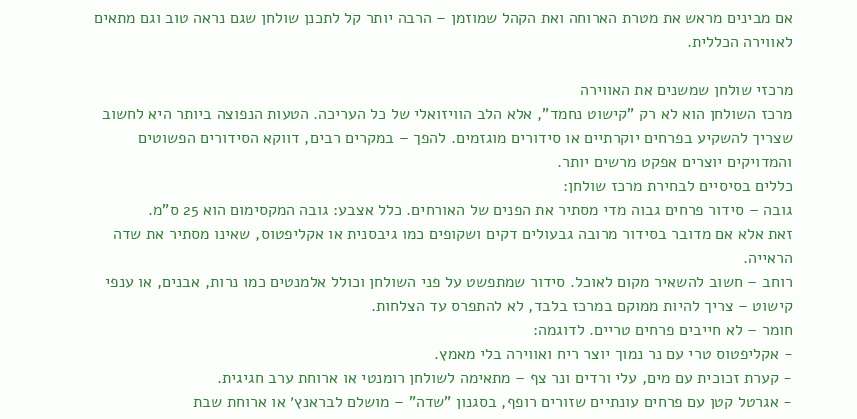אם מבינים מראש את מטרת הארוחה ואת הקהל שמוזמן – הרבה יותר קל לתכנן שולחן שגם נראה טוב וגם מתאים לאווירה הכללית.

מרכזי שולחן שמשנים את האווירה
מרכז השולחן הוא לא רק "קישוט נחמד", אלא הלב הוויזואלי של כל העריכה. הטעות הנפוצה ביותר היא לחשוב שצריך להשקיע בפרחים יוקרתיים או סידורים מוגזמים. להפך – במקרים רבים, דווקא הסידורים הפשוטים והמדויקים יוצרים אפקט מרשים יותר.
כללים בסיסיים לבחירת מרכז שולחן:
גובה – סידור פרחים גבוה מדי מסתיר את הפנים של האורחים. כלל אצבע: גובה המקסימום הוא 25 ס"מ.
זאת אלא אם מדובר בסידור מרובה גבעולים דקים ושקופים כמו גיבסנית או אקליפטוס, שאינו מסתיר את שדה הראייה.
רוחב – חשוב להשאיר מקום לאוכל. סידור שמתפשט על פני השולחן וכולל אלמנטים כמו נרות, אבנים, או ענפי קישוט – צריך להיות ממוקם במרכז בלבד, לא להתפרס עד הצלחות.
חומר – לא חייבים פרחים טריים. לדוגמה:
- אקליפטוס טרי עם נר נמוך יוצר ריח ואווירה בלי מאמץ.
- קערת זכוכית עם מים, עלי ורדים ונר צף – מתאימה לשולחן רומנטי או ארוחת ערב חגיגית.
- אגרטל קטן עם פרחים עונתיים שזורים רופף, בסגנון "שדה" – מושלם לבראנץ׳ או ארוחת שבת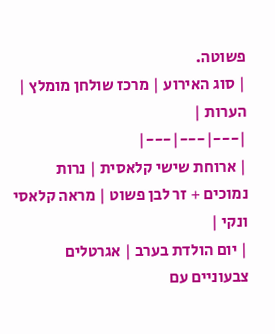פשוטה.
| סוג האירוע | מרכז שולחן מומלץ | הערות |
|---|---|---|
| ארוחת שישי קלאסית | נרות נמוכים + זר לבן פשוט | מראה קלאסי ונקי |
| יום הולדת בערב | אגרטלים צבעוניים עם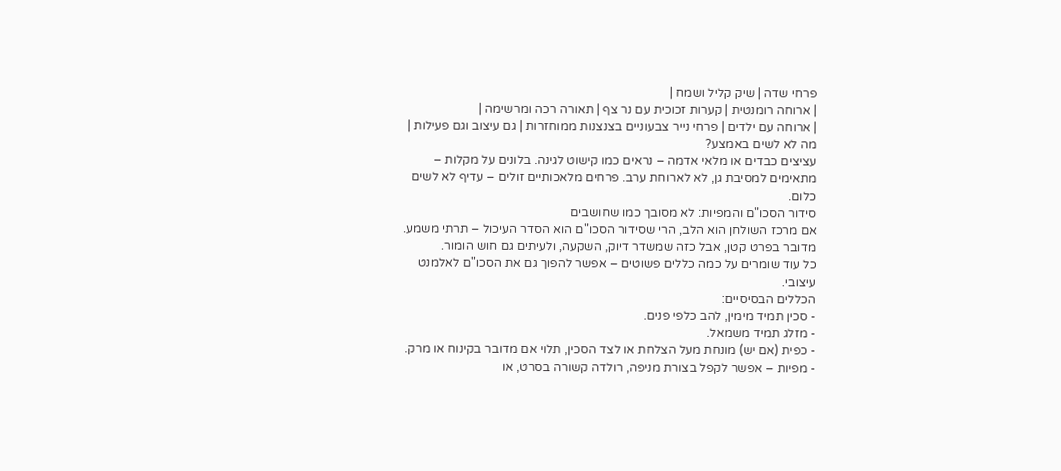פרחי שדה | שיק קליל ושמח |
| ארוחה רומנטית | קערות זכוכית עם נר צף | תאורה רכה ומרשימה |
| ארוחה עם ילדים | פרחי נייר צבעוניים בצנצנות ממוחזרות | גם עיצוב וגם פעילות |
מה לא לשים באמצע?
עציצים כבדים או מלאי אדמה – נראים כמו קישוט לגינה. בלונים על מקלות – מתאימים למסיבת גן, לא לארוחת ערב. פרחים מלאכותיים זולים – עדיף לא לשים כלום.
סידור הסכו"ם והמפיות: לא מסובך כמו שחושבים
אם מרכז השולחן הוא הלב, הרי שסידור הסכו"ם הוא הסדר העיכול – תרתי משמע. מדובר בפרט קטן, אבל כזה שמשדר דיוק, השקעה, ולעיתים גם חוש הומור.
כל עוד שומרים על כמה כללים פשוטים – אפשר להפוך גם את הסכו"ם לאלמנט עיצובי.
הכללים הבסיסיים:
- סכין תמיד מימין, להב כלפי פנים.
- מזלג תמיד משמאל.
- כפית (אם יש) מונחת מעל הצלחת או לצד הסכין, תלוי אם מדובר בקינוח או מרק.
- מפיות – אפשר לקפל בצורת מניפה, רולדה קשורה בסרט, או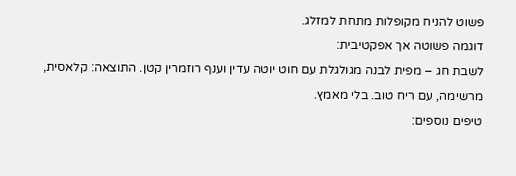פשוט להניח מקופלות מתחת למזלג.
דוגמה פשוטה אך אפקטיבית:
לשבת חג – מפית לבנה מגולגלת עם חוט יוטה עדין וענף רוזמרין קטן. התוצאה: קלאסית, מרשימה, עם ריח טוב. בלי מאמץ.
טיפים נוספים: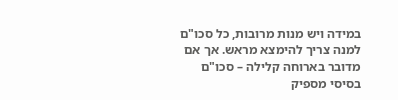במידה ויש מנות מרובות, כל סכו"ם למנה צריך להימצא מראש. אך אם מדובר בארוחה קלילה – סכו"ם בסיסי מספיק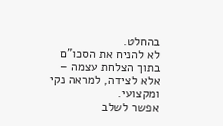בהחלט.
לא להניח את הסכו"ם בתוך הצלחת עצמה – אלא לצידה, למראה נקי ומקצועי.
אפשר לשלב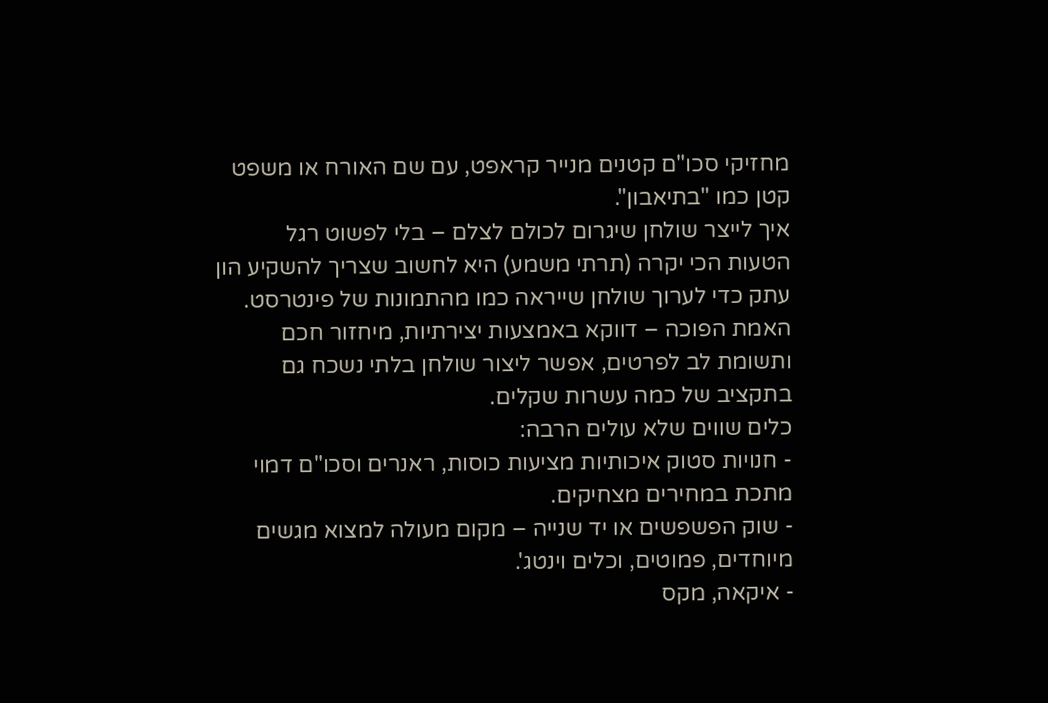מחזיקי סכו"ם קטנים מנייר קראפט, עם שם האורח או משפט קטן כמו "בתיאבון".
איך לייצר שולחן שיגרום לכולם לצלם – בלי לפשוט רגל
הטעות הכי יקרה (תרתי משמע) היא לחשוב שצריך להשקיע הון עתק כדי לערוך שולחן שייראה כמו מהתמונות של פינטרסט. האמת הפוכה – דווקא באמצעות יצירתיות, מיחזור חכם ותשומת לב לפרטים, אפשר ליצור שולחן בלתי נשכח גם בתקציב של כמה עשרות שקלים.
כלים שווים שלא עולים הרבה:
- חנויות סטוק איכותיות מציעות כוסות, ראנרים וסכו"ם דמוי מתכת במחירים מצחיקים.
- שוק הפשפשים או יד שנייה – מקום מעולה למצוא מגשים מיוחדים, פמוטים, וכלים וינטג'.
- איקאה, מקס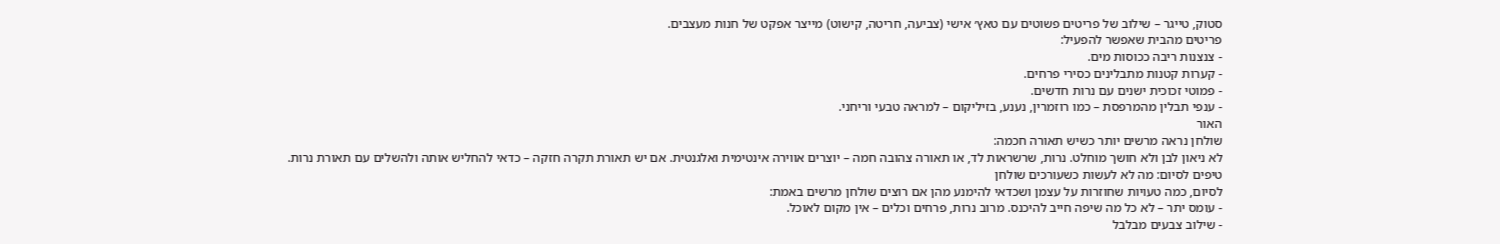סטוק, טייגר – שילוב של פריטים פשוטים עם טאץ׳ אישי (צביעה, חריטה, קישוט) מייצר אפקט של חנות מעצבים.
פריטים מהבית שאפשר להפעיל:
- צנצנות ריבה ככוסות מים.
- קערות קטנות מתבלינים כסירי פרחים.
- פמוטי זכוכית ישנים עם נרות חדשים.
- ענפי תבלין מהמרפסת – כמו רוזמרין, נענע, בזיליקום – למראה טבעי וריחני.
האור
שולחן נראה מרשים יותר כשיש תאורה חכמה:
לא ניאון לבן ולא חושך מוחלט. נרות, שרשראות לד, או תאורה צהובה חמה – יוצרים אווירה אינטימית ואלגנטית. אם יש תאורת תקרה חזקה – כדאי להחליש אותה ולהשלים עם תאורת נרות.
טיפים לסיום: מה לא לעשות כשעורכים שולחן
לסיום, כמה טעויות שחוזרות על עצמן ושכדאי להימנע מהן אם רוצים שולחן מרשים באמת:
- עומס יתר – לא כל מה שיפה חייב להיכנס. מרוב נרות, פרחים וכלים – אין מקום לאוכל.
- שילוב צבעים מבלבל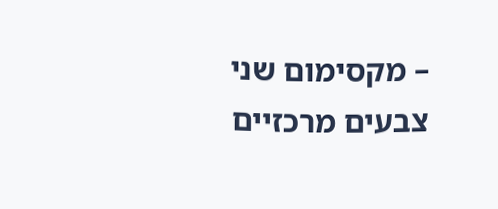– מקסימום שני צבעים מרכזיים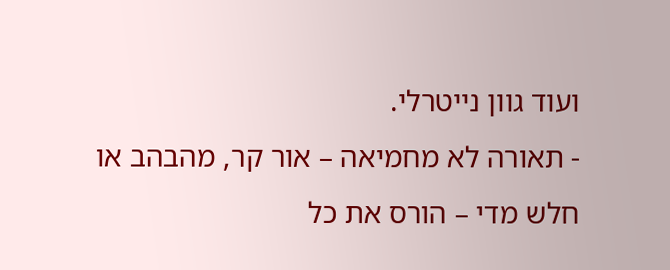ועוד גוון נייטרלי.
- תאורה לא מחמיאה – אור קר, מהבהב או חלש מדי – הורס את כל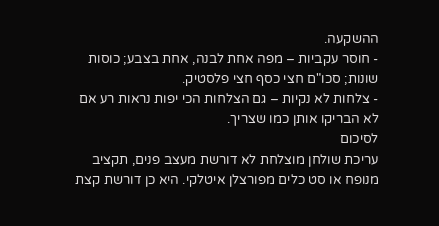ההשקעה.
- חוסר עקביות – מפה אחת לבנה, אחת בצבע; כוסות שונות; סכו"ם חצי כסף חצי פלסטיק.
- צלחות לא נקיות – גם הצלחות הכי יפות נראות רע אם לא הבריקו אותן כמו שצריך.
לסיכום
עריכת שולחן מוצלחת לא דורשת מעצב פנים, תקציב מנופח או סט כלים מפורצלן איטלקי. היא כן דורשת קצת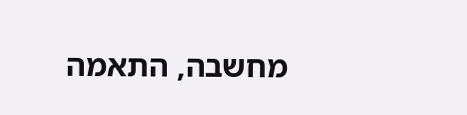מחשבה, התאמה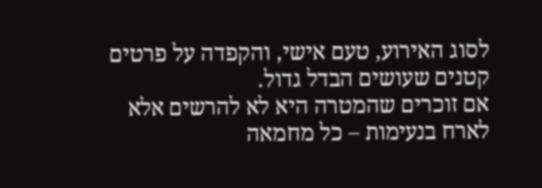לסוג האירוע, טעם אישי, והקפדה על פרטים קטנים שעושים הבדל גדול.
אם זוכרים שהמטרה היא לא להרשים אלא לארח בנעימות – כל מחמאה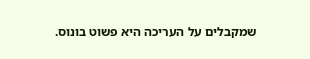שמקבלים על העריכה היא פשוט בונוס.